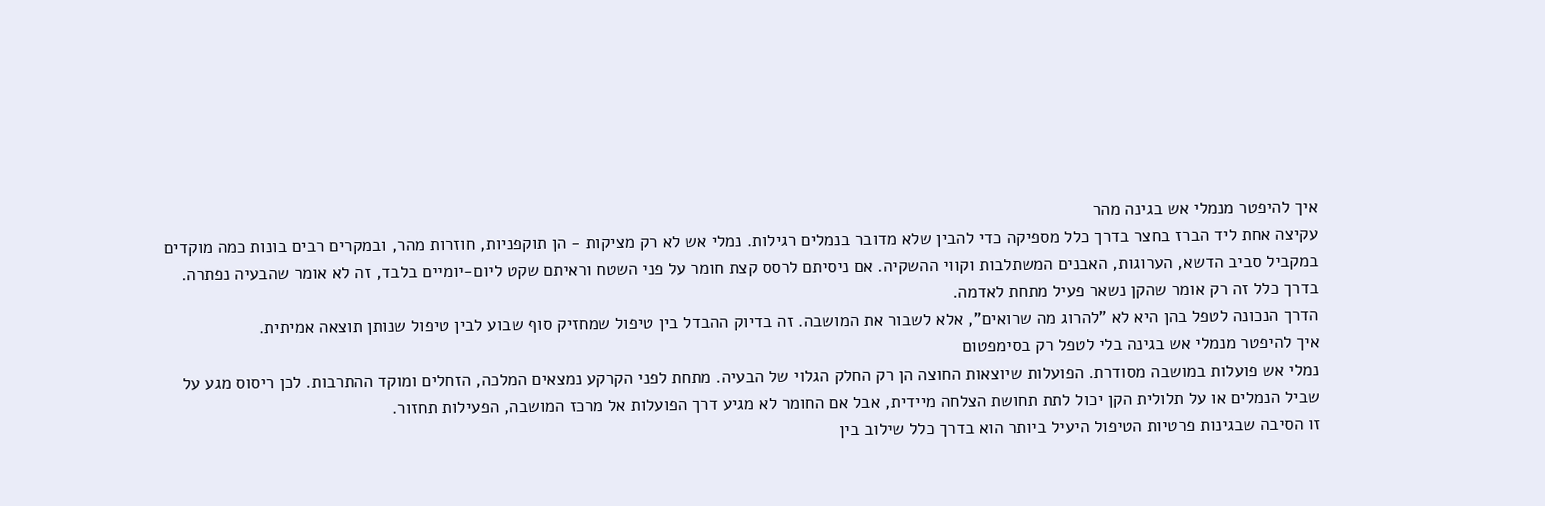איך להיפטר מנמלי אש בגינה מהר
עקיצה אחת ליד הברז בחצר בדרך כלל מספיקה כדי להבין שלא מדובר בנמלים רגילות. נמלי אש לא רק מציקות - הן תוקפניות, חוזרות מהר, ובמקרים רבים בונות כמה מוקדים במקביל סביב הדשא, הערוגות, האבנים המשתלבות וקווי ההשקיה. אם ניסיתם לרסס קצת חומר על פני השטח וראיתם שקט ליום-יומיים בלבד, זה לא אומר שהבעיה נפתרה. בדרך כלל זה רק אומר שהקן נשאר פעיל מתחת לאדמה.
הדרך הנכונה לטפל בהן היא לא "להרוג מה שרואים", אלא לשבור את המושבה. זה בדיוק ההבדל בין טיפול שמחזיק סוף שבוע לבין טיפול שנותן תוצאה אמיתית.
איך להיפטר מנמלי אש בגינה בלי לטפל רק בסימפטום
נמלי אש פועלות במושבה מסודרת. הפועלות שיוצאות החוצה הן רק החלק הגלוי של הבעיה. מתחת לפני הקרקע נמצאים המלכה, הזחלים ומוקד ההתרבות. לכן ריסוס מגע על שביל הנמלים או על תלולית הקן יכול לתת תחושת הצלחה מיידית, אבל אם החומר לא מגיע דרך הפועלות אל מרכז המושבה, הפעילות תחזור.
זו הסיבה שבגינות פרטיות הטיפול היעיל ביותר הוא בדרך כלל שילוב בין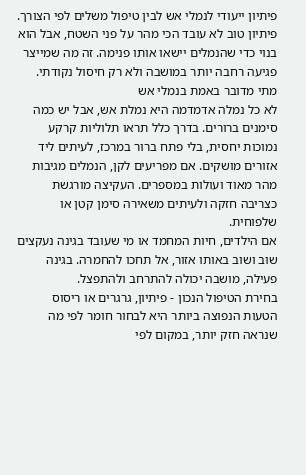פיתיון ייעודי לנמלי אש לבין טיפול משלים לפי הצורך. פיתיון טוב לא עובד הכי מהר על פני השטח, אבל הוא בנוי כדי שהנמלים יישאו אותו פנימה. זה מה שמייצר פגיעה רחבה יותר במושבה ולא רק חיסול נקודתי.
מתי מדובר באמת בנמלי אש
לא כל נמלה אדמדמה היא נמלת אש, אבל יש כמה סימנים ברורים. בדרך כלל תראו תלוליות קרקע נמוכות יחסית, בלי פתח ברור במרכז, לעיתים ליד אזורים מושקים. אם מפריעים לקן, הנמלים מגיבות מהר מאוד ועולות במספרים. העקיצה מורגשת כצריבה חזקה ולעיתים משאירה סימן קטן או שלפוחית.
אם הילדים, חיות המחמד או מי שעובד בגינה נעקצים שוב ושוב באותו אזור, אל תחכו להחמרה. בגינה פעילה, מושבה יכולה להתרחב ולהתפצל.
בחירת הטיפול הנכון - פיתיון, גרגרים או ריסוס
הטעות הנפוצה ביותר היא לבחור חומר לפי מה שנראה חזק יותר, במקום לפי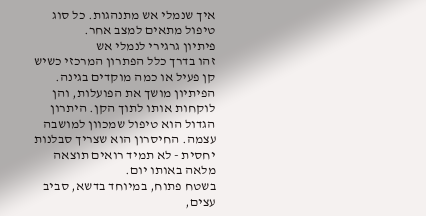איך שנמלי אש מתנהגות. כל סוג טיפול מתאים למצב אחר.
פיתיון גרגירי לנמלי אש
זהו בדרך כלל הפתרון המרכזי כשיש קן פעיל או כמה מוקדים בגינה. הפיתיון מושך את הפועלות, והן לוקחות אותו לתוך הקן. היתרון הגדול הוא טיפול שמכוון למושבה עצמה. החיסרון הוא שצריך סבלנות יחסית - לא תמיד רואים תוצאה מלאה באותו יום.
בשטח פתוח, במיוחד בדשא, סביב עצים,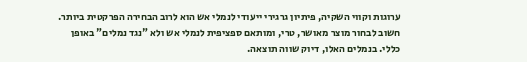ערוגות וקווי השקיה, פיתיון גרגירי ייעודי לנמלי אש הוא לרוב הבחירה הפרקטית ביותר. חשוב לבחור מוצר מאושר, טרי, ומותאם ספציפית לנמלי אש ולא "נגד נמלים" באופן כללי. בנמלים האלו, דיוק שווה תוצאה.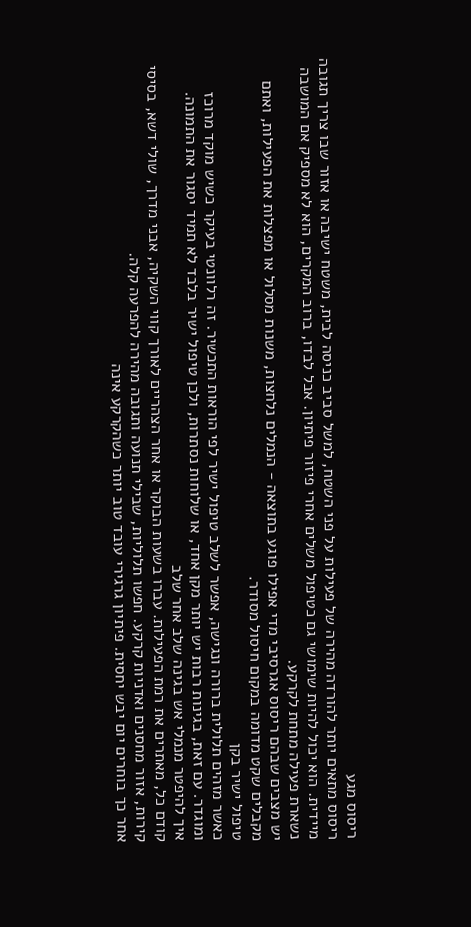ריסוס מגע
ריסוס מתאים יותר להורדה מהירה של פעילות על פני השטח, למשל סביב כניסה לבית, משטח ישיבה או אזור שבו צריך תגובה מיידית. הוא יכול להיות שימושי גם כטיפול משלים אחרי פיזור פיתיון. אבל לבדו, ברוב המקרים, הוא לא מספיק אם המושבה נשארת פעילה מתחת לקרקע.
יש מצבים שבהם ריסוס אגרסיבי מדי אפילו פוגע בתוצאה - הנמלים נלחצות, משנות מסלול או מפצלות את הפעילות, ואתם מקבלים שקט מדומה במקום חיסול מסודר.
טיפול ישיר בקן
כאשר מזהים תלולית ברורה ונגישה, אפשר לשלב טיפול ישיר לפי הוראות התכשיר. זה רלוונטי בעיקר כשיש מוקד מרוכז ומוגדר. עם זאת, בגינות רבות יש יותר מקן אחד, או שלוחות נסתרות, ולכן טיפול ישיר בלבד לא תמיד יסגור את התמונה.
איך להיפטר מנמלי אש בגינה שלב אחר שלב
קודם כל, מאתרים את רמת הפעילות. עברו בשעות הבוקר או אחר הצהריים לאורך קווי השקיה, אבני מדרך, שולי דשא, בסיסי קירות, אזור מחסנים ואדניות קרקע. חפשו תלוליות, שבילי תנועה ותגובה מהירה להפרעה קלה.
אחר כך בוחרים יום יבש יחסית. פיתיון גרגירי עובד טוב יותר כשהקרקע אינה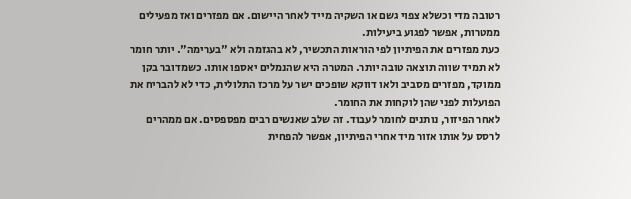רטובה מדי וכשלא צפוי גשם או השקיה מייד לאחר היישום. אם מפזרים ואז מפעילים ממטרות, אפשר לפגוע ביעילות.
כעת מפזרים את הפיתיון לפי הוראות התכשיר, לא בהגזמה ולא "בערימה". יותר חומר לא תמיד שווה תוצאה טובה יותר. המטרה היא שהנמלים יאספו אותו. כשמדובר בקן ממוקד, מפזרים מסביב ולאו דווקא שופכים ישר על מרכז התלולית, כדי לא להבריח את הפועלות לפני שהן לוקחות את החומר.
לאחר הפיזור, נותנים לחומר לעבוד. זה שלב שאנשים רבים מפספסים. אם ממהרים לרסס על אותו אזור מיד אחרי הפיתיון, אפשר להפחית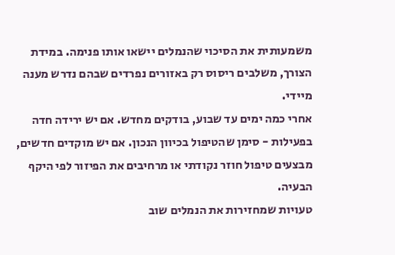משמעותית את הסיכוי שהנמלים יישאו אותו פנימה. במידת הצורך, משלבים ריסוס רק באזורים נפרדים שבהם נדרש מענה מיידי.
אחרי כמה ימים עד שבוע, בודקים מחדש. אם יש ירידה חדה בפעילות - סימן שהטיפול בכיוון הנכון. אם יש מוקדים חדשים, מבצעים טיפול חוזר נקודתי או מרחיבים את הפיזור לפי היקף הבעיה.
טעויות שמחזירות את הנמלים שוב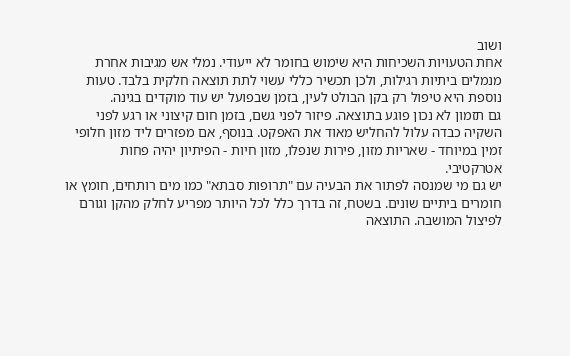ושוב
אחת הטעויות השכיחות היא שימוש בחומר לא ייעודי. נמלי אש מגיבות אחרת מנמלים ביתיות רגילות, ולכן תכשיר כללי עשוי לתת תוצאה חלקית בלבד. טעות נוספת היא טיפול רק בקן הבולט לעין, בזמן שבפועל יש עוד מוקדים בגינה.
גם תזמון לא נכון פוגע בתוצאה. פיזור לפני גשם, בזמן חום קיצוני או רגע לפני השקיה כבדה עלול להחליש מאוד את האפקט. בנוסף, אם מפזרים ליד מזון חלופי זמין במיוחד - שאריות מזון, פירות שנפלו, מזון חיות - הפיתיון יהיה פחות אטרקטיבי.
יש גם מי שמנסה לפתור את הבעיה עם "תרופות סבתא" כמו מים רותחים, חומץ או חומרים ביתיים שונים. בשטח, זה בדרך כלל לכל היותר מפריע לחלק מהקן וגורם לפיצול המושבה. התוצאה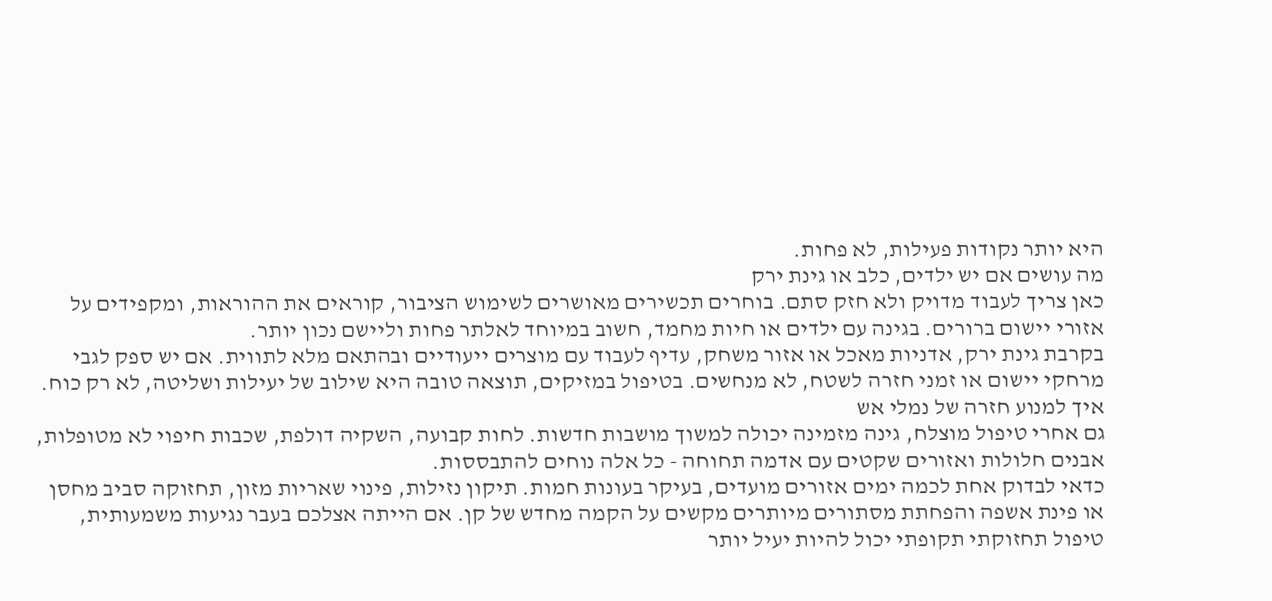היא יותר נקודות פעילות, לא פחות.
מה עושים אם יש ילדים, כלב או גינת ירק
כאן צריך לעבוד מדויק ולא חזק סתם. בוחרים תכשירים מאושרים לשימוש הציבור, קוראים את ההוראות, ומקפידים על אזורי יישום ברורים. בגינה עם ילדים או חיות מחמד, חשוב במיוחד לאלתר פחות וליישם נכון יותר.
בקרבת גינת ירק, אדניות מאכל או אזור משחק, עדיף לעבוד עם מוצרים ייעודיים ובהתאם מלא לתווית. אם יש ספק לגבי מרחקי יישום או זמני חזרה לשטח, לא מנחשים. בטיפול במזיקים, תוצאה טובה היא שילוב של יעילות ושליטה, לא רק כוח.
איך למנוע חזרה של נמלי אש
גם אחרי טיפול מוצלח, גינה מזמינה יכולה למשוך מושבות חדשות. לחות קבועה, השקיה דולפת, שכבות חיפוי לא מטופלות, אבנים חלולות ואזורים שקטים עם אדמה תחוחה - כל אלה נוחים להתבססות.
כדאי לבדוק אחת לכמה ימים אזורים מועדים, בעיקר בעונות חמות. תיקון נזילות, פינוי שאריות מזון, תחזוקה סביב מחסן או פינת אשפה והפחתת מסתורים מיותרים מקשים על הקמה מחדש של קן. אם הייתה אצלכם בעבר נגיעות משמעותית, טיפול תחזוקתי תקופתי יכול להיות יעיל יותר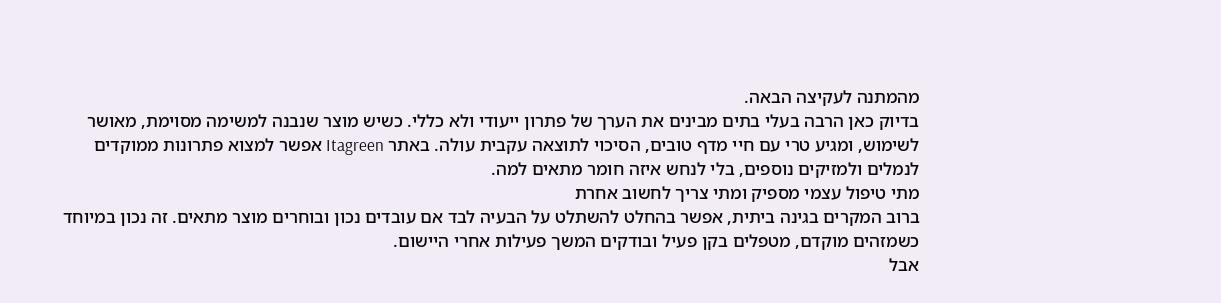מהמתנה לעקיצה הבאה.
בדיוק כאן הרבה בעלי בתים מבינים את הערך של פתרון ייעודי ולא כללי. כשיש מוצר שנבנה למשימה מסוימת, מאושר לשימוש, ומגיע טרי עם חיי מדף טובים, הסיכוי לתוצאה עקבית עולה. באתר Itagreen אפשר למצוא פתרונות ממוקדים לנמלים ולמזיקים נוספים, בלי לנחש איזה חומר מתאים למה.
מתי טיפול עצמי מספיק ומתי צריך לחשוב אחרת
ברוב המקרים בגינה ביתית, אפשר בהחלט להשתלט על הבעיה לבד אם עובדים נכון ובוחרים מוצר מתאים. זה נכון במיוחד כשמזהים מוקדם, מטפלים בקן פעיל ובודקים המשך פעילות אחרי היישום.
אבל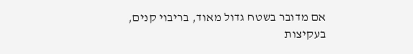אם מדובר בשטח גדול מאוד, בריבוי קנים, בעקיצות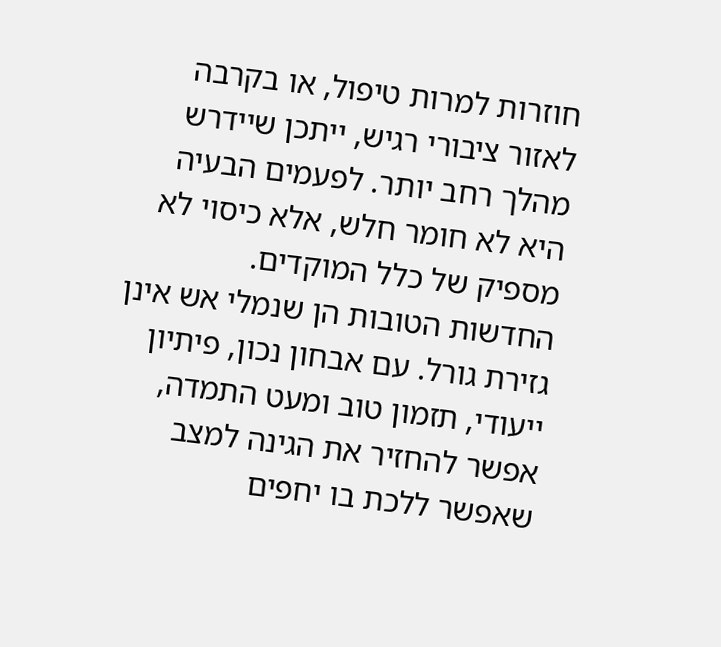חוזרות למרות טיפול, או בקרבה לאזור ציבורי רגיש, ייתכן שיידרש מהלך רחב יותר. לפעמים הבעיה היא לא חומר חלש, אלא כיסוי לא מספיק של כלל המוקדים.
החדשות הטובות הן שנמלי אש אינן גזירת גורל. עם אבחון נכון, פיתיון ייעודי, תזמון טוב ומעט התמדה, אפשר להחזיר את הגינה למצב שאפשר ללכת בו יחפים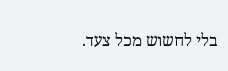בלי לחשוש מכל צעד.